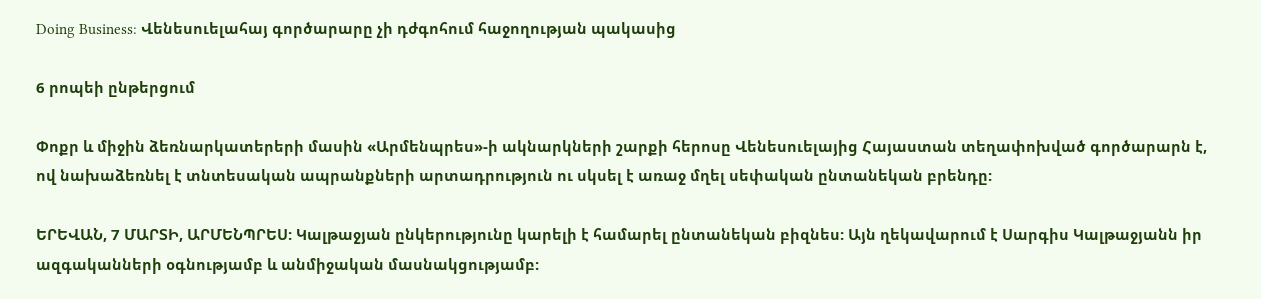Doing Business: Վենեսուելահայ գործարարը չի դժգոհում հաջողության պակասից

6 րոպեի ընթերցում

Փոքր և միջին ձեռնարկատերերի մասին «Արմենպրես»-ի ակնարկների շարքի հերոսը Վենեսուելայից Հայաստան տեղափոխված գործարարն է, ով նախաձեռնել է տնտեսական ապրանքների արտադրություն ու սկսել է առաջ մղել սեփական ընտանեկան բրենդը:

ԵՐԵՎԱՆ, 7 ՄԱՐՏԻ, ԱՐՄԵՆՊՐԵՍ: Կալթաջյան ընկերությունը կարելի է համարել ընտանեկան բիզնես: Այն ղեկավարում է Սարգիս Կալթաջյանն իր ազգականների օգնությամբ և անմիջական մասնակցությամբ: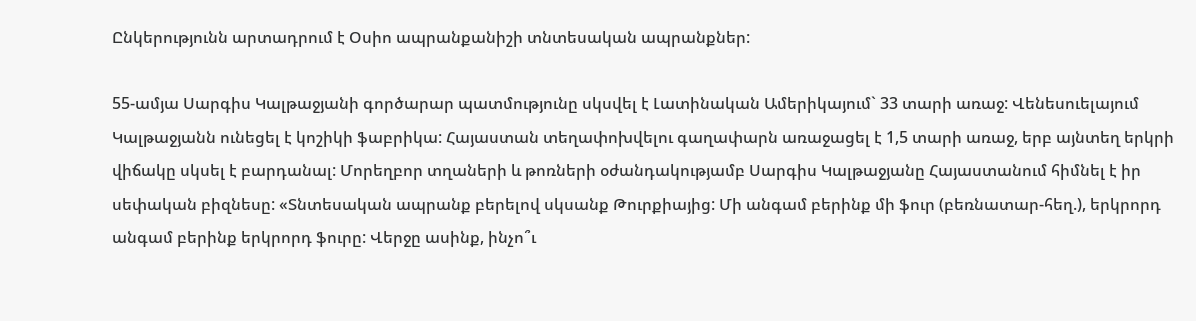Ընկերությունն արտադրում է Օսիո ապրանքանիշի տնտեսական ապրանքներ:

55-ամյա Սարգիս Կալթաջյանի գործարար պատմությունը սկսվել է Լատինական Ամերիկայում` 33 տարի առաջ: Վենեսուելայում Կալթաջյանն ունեցել է կոշիկի ֆաբրիկա: Հայաստան տեղափոխվելու գաղափարն առաջացել է 1,5 տարի առաջ, երբ այնտեղ երկրի վիճակը սկսել է բարդանալ: Մորեղբոր տղաների և թոռների օժանդակությամբ Սարգիս Կալթաջյանը Հայաստանում հիմնել է իր սեփական բիզնեսը: «Տնտեսական ապրանք բերելով սկսանք Թուրքիայից: Մի անգամ բերինք մի ֆուր (բեռնատար-հեղ.), երկրորդ անգամ բերինք երկրորդ ֆուրը: Վերջը ասինք, ինչո՞ւ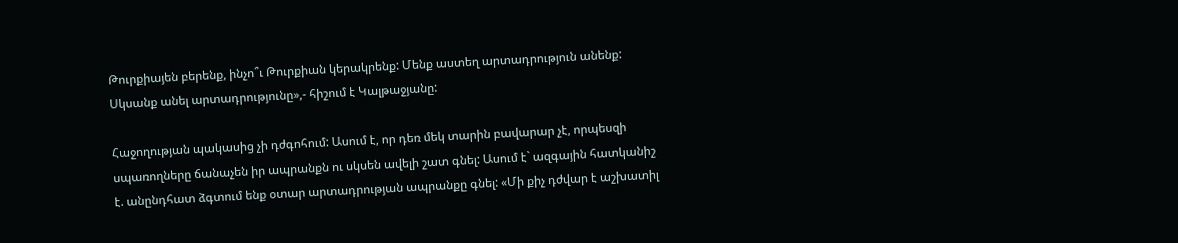Թուրքիայեն բերենք, ինչո՞ւ Թուրքիան կերակրենք: Մենք աստեղ արտադրություն անենք: Սկսանք անել արտադրությունը»,- հիշում է Կալթաջյանը:

Հաջողության պակասից չի դժգոհում: Ասում է, որ դեռ մեկ տարին բավարար չէ, որպեսզի սպառողները ճանաչեն իր ապրանքն ու սկսեն ավելի շատ գնել: Ասում է` ազգային հատկանիշ է. անընդհատ ձգտում ենք օտար արտադրության ապրանքը գնել: «Մի քիչ դժվար է աշխատիլ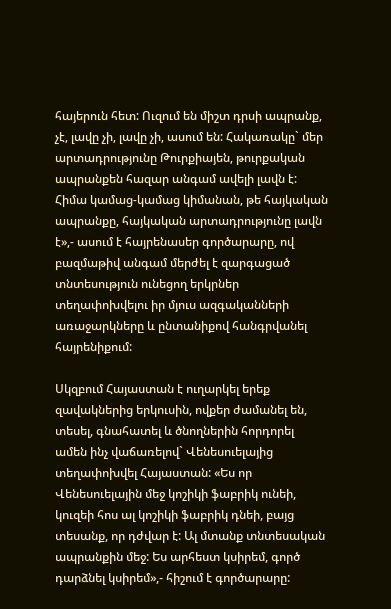հայերուն հետ: Ուզում են միշտ դրսի ապրանք, չէ, լավը չի, լավը չի, ասում են: Հակառակը` մեր արտադրությունը Թուրքիայեն, թուրքական ապրանքեն հազար անգամ ավելի լավն է: Հիմա կամաց-կամաց կիմանան, թե հայկական ապրանքը, հայկական արտադրությունը լավն է»,- ասում է հայրենասեր գործարարը, ով բազմաթիվ անգամ մերժել է զարգացած տնտեսություն ունեցող երկրներ տեղափոխվելու իր մյուս ազգականների առաջարկները և ընտանիքով հանգրվանել հայրենիքում:

Սկզբում Հայաստան է ուղարկել երեք զավակներից երկուսին, ովքեր ժամանել են, տեսել, գնահատել և ծնողներին հորդորել ամեն ինչ վաճառելով` Վենեսուելայից տեղափոխվել Հայաստան: «Ես որ Վենեսուելային մեջ կոշիկի ֆաբրիկ ունեի, կուզեի հոս ալ կոշիկի ֆաբրիկ դնեի, բայց տեսանք, որ դժվար է: Ալ մտանք տնտեսական ապրանքին մեջ: Ես արհեստ կսիրեմ, գործ դարձնել կսիրեմ»,- հիշում է գործարարը: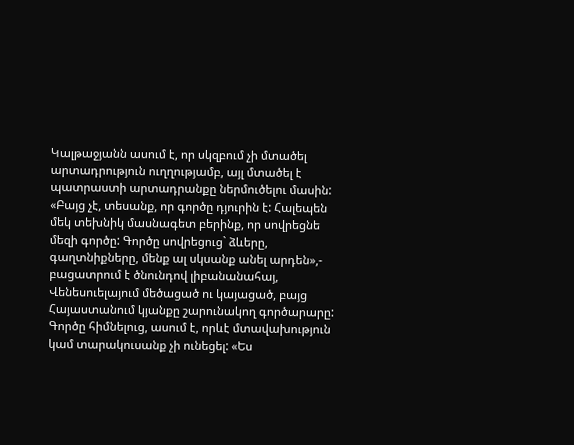Կալթաջյանն ասում է, որ սկզբում չի մտածել արտադրություն ուղղությամբ, այլ մտածել է պատրաստի արտադրանքը ներմուծելու մասին: «Բայց չէ, տեսանք, որ գործը դյուրին է: Հալեպեն մեկ տեխնիկ մասնագետ բերինք, որ սովրեցնե մեզի գործը: Գործը սովրեցուց` ձևերը, գաղտնիքները, մենք ալ սկսանք անել արդեն»,- բացատրում է ծնունդով լիբանանահայ, Վենեսուելայում մեծացած ու կայացած, բայց Հայաստանում կյանքը շարունակող գործարարը: Գործը հիմնելուց, ասում է, որևէ մտավախություն կամ տարակուսանք չի ունեցել: «Ես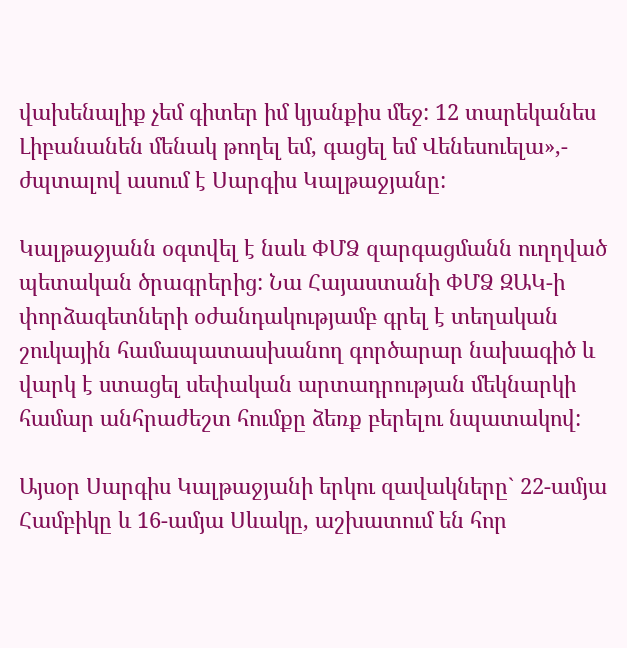վախենալիք չեմ գիտեր իմ կյանքիս մեջ: 12 տարեկանես Լիբանանեն մենակ թողել եմ, գացել եմ Վենեսուելա»,- ժպտալով ասում է Սարգիս Կալթաջյանը:

Կալթաջյանն օգտվել է նաև ՓՄՁ զարգացմանն ուղղված պետական ծրագրերից: Նա Հայաստանի ՓՄՁ ԶԱԿ-ի փորձագետների օժանդակությամբ գրել է տեղական շուկային համապատասխանող գործարար նախագիծ և վարկ է ստացել սեփական արտադրության մեկնարկի համար անհրաժեշտ հումքը ձեռք բերելու նպատակով:

Այսօր Սարգիս Կալթաջյանի երկու զավակները` 22-ամյա Համբիկը և 16-ամյա Սևակը, աշխատում են հոր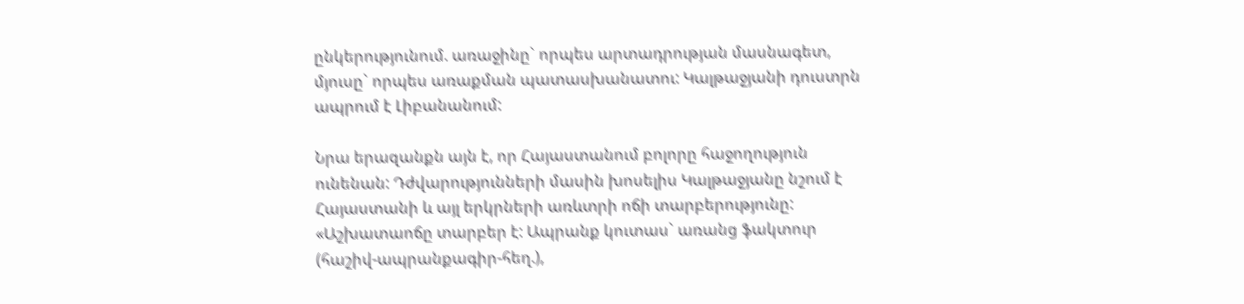ընկերությունում. առաջինը` որպես արտադրության մասնագետ, մյուսը` որպես առաքման պատասխանատու: Կալթաջյանի դուստրն ապրում է Լիբանանում:

Նրա երազանքն այն է, որ Հայաստանում բոլորը հաջողություն ունենան: Դժվարությունների մասին խոսելիս Կալթաջյանը նշում է Հայաստանի և այլ երկրների առևտրի ոճի տարբերությունը: «Աշխատաոճը տարբեր է: Ապրանք կուտաս` առանց ֆակտուր (հաշիվ-ապրանքագիր-հեղ.),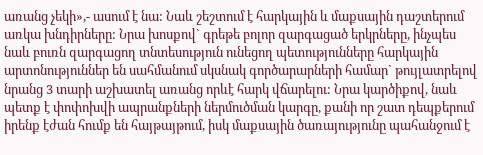առանց չեկի»,- ասում է նա: Նաև շեշտում է հարկային և մաքսային դաշտերում առկա խնդիրները: Նրա խոսքով` գրեթե բոլոր զարգացած երկրները, ինչպես նաև բուռն զարգացող տնտեսություն ունեցող պետությունները հարկային արտոնություններ են սահմանում սկսնակ գործարարների համար` թույլատրելով նրանց 3 տարի աշխատել առանց որևէ հարկ վճարելու: Նրա կարծիքով, նաև պետք է փոփոխվի ապրանքների ներմուծման կարգը, քանի որ շատ դեպքերում իրենք էժան հումք են հայթայթում, իսկ մաքսային ծառայությունը պահանջում է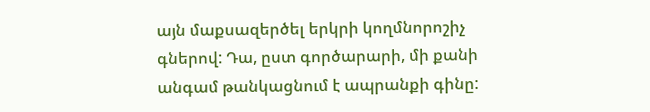այն մաքսազերծել երկրի կողմնորոշիչ գներով: Դա, ըստ գործարարի, մի քանի անգամ թանկացնում է ապրանքի գինը: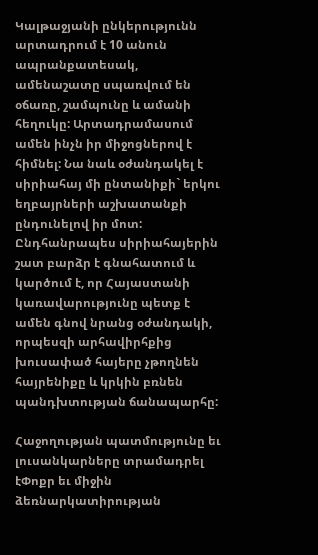Կալթաջյանի ընկերությունն արտադրում է 10 անուն ապրանքատեսակ, ամենաշատը սպառվում են օճառը, շամպունը և ամանի հեղուկը: Արտադրամասում ամեն ինչն իր միջոցներով է հիմնել: Նա նաև օժանդակել է սիրիահայ մի ընտանիքի` երկու եղբայրների աշխատանքի ընդունելով իր մոտ: Ընդհանրապես սիրիահայերին շատ բարձր է գնահատում և կարծում է, որ Հայաստանի կառավարությունը պետք է ամեն գնով նրանց օժանդակի, որպեսզի արհավիրհքից խուսափած հայերը չթողնեն հայրենիքը և կրկին բռնեն պանդխտության ճանապարհը:

Հաջողության պատմությունը եւ լուսանկարները տրամադրել էՓոքր եւ միջին ձեռնարկատիրության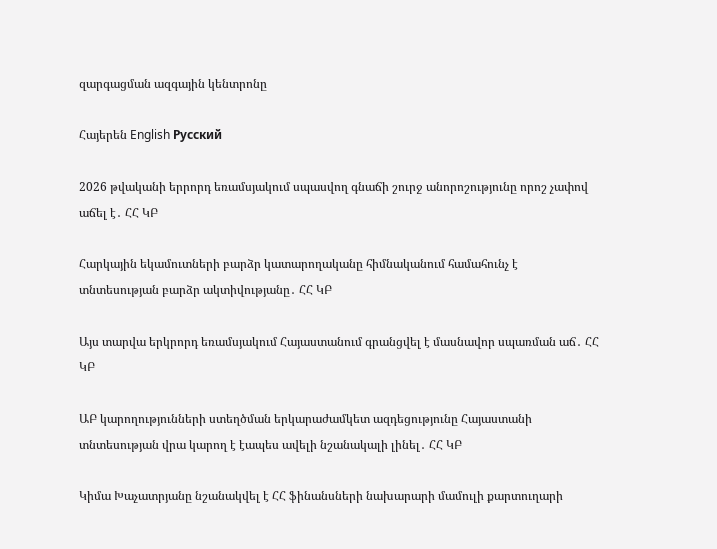զարգացման ազգային կենտրոնը

Հայերեն English Русский

2026 թվականի երրորդ եռամսյակում սպասվող գնաճի շուրջ անորոշությունը որոշ չափով աճել է․ ՀՀ ԿԲ

Հարկային եկամուտների բարձր կատարողականը հիմնականում համահունչ է տնտեսության բարձր ակտիվությանը․ ՀՀ ԿԲ

Այս տարվա երկրորդ եռամսյակում Հայաստանում գրանցվել է մասնավոր սպառման աճ․ ՀՀ ԿԲ

ԱԲ կարողությունների ստեղծման երկարաժամկետ ազդեցությունը Հայաստանի տնտեսության վրա կարող է էապես ավելի նշանակալի լինել․ ՀՀ ԿԲ

Կիմա Խաչատրյանը նշանակվել է ՀՀ ֆինանսների նախարարի մամուլի քարտուղարի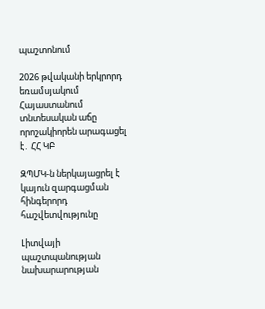պաշտոնում

2026 թվականի երկրորդ եռամսյակում Հայաստանում տնտեսական աճը որոշակիորեն արագացել է․ ՀՀ ԿԲ

ԶՊՄԿ-ն ներկայացրել է կայուն զարգացման հինգերորդ հաշվետվությունը

Լիտվայի պաշտպանության նախարարության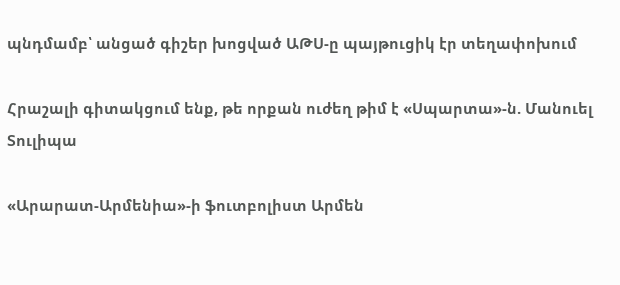պնդմամբ՝ անցած գիշեր խոցված ԱԹՍ-ը պայթուցիկ էր տեղափոխում

Հրաշալի գիտակցում ենք, թե որքան ուժեղ թիմ է «Սպարտա»-ն. Մանուել Տուլիպա

«Արարատ-Արմենիա»-ի ֆուտբոլիստ Արմեն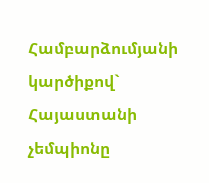Համբարձումյանի կարծիքով` Հայաստանի չեմպիոնը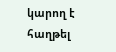կարող է հաղթել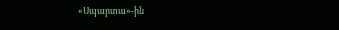«Սպարտա»-ին